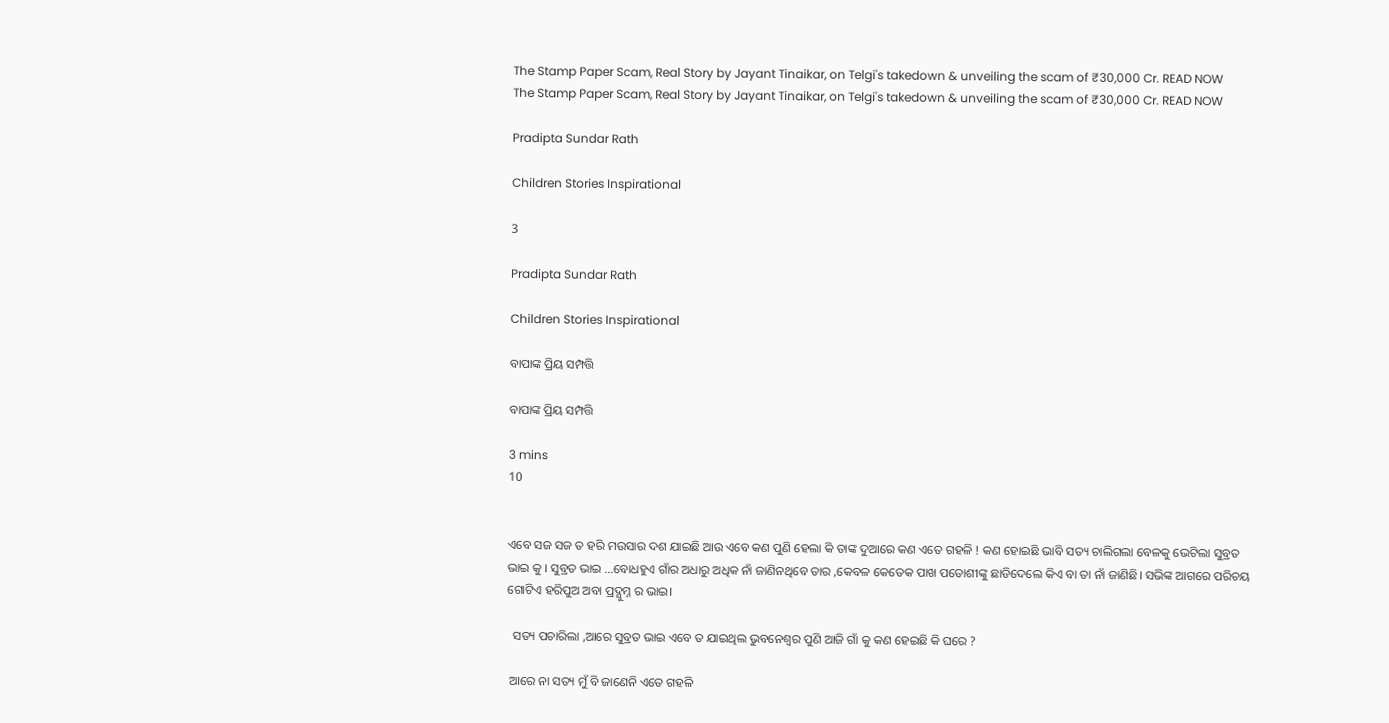The Stamp Paper Scam, Real Story by Jayant Tinaikar, on Telgi's takedown & unveiling the scam of ₹30,000 Cr. READ NOW
The Stamp Paper Scam, Real Story by Jayant Tinaikar, on Telgi's takedown & unveiling the scam of ₹30,000 Cr. READ NOW

Pradipta Sundar Rath

Children Stories Inspirational

3

Pradipta Sundar Rath

Children Stories Inspirational

ବାପାଙ୍କ ପ୍ରିୟ ସମ୍ପତ୍ତି

ବାପାଙ୍କ ପ୍ରିୟ ସମ୍ପତ୍ତି

3 mins
10


ଏବେ ସଜ ସଜ ତ ହରି ମଉସାର ଦଶ ଯାଇଛି ଆଉ ଏବେ କଣ ପୁଣି ହେଲା କି ତାଙ୍କ ଦୁଆରେ କଣ ଏତେ ଗହଳି ! କଣ ହୋଇଛି ଭାବି ସତ୍ୟ ଚାଲିଗଲା ବେଳକୁ ଭେଟିଲା ସୁବ୍ରତ ଭାଇ କୁ । ସୁବ୍ରତ ଭାଇ ...ବୋଧହୁଏ ଗାଁର ଅଧାରୁ ଅଧିକ ନାଁ ଜାଣିନଥିବେ ତାର ,କେବଳ କେତେକ ପାଖ ପଡୋଶୀଙ୍କୁ ଛାଡିଦେଲେ କିଏ ବା ତା ନାଁ ଜାଣିଛି। ସଭିଙ୍କ ଆଗରେ ପରିଚୟ ଗୋଟିଏ ହରିପୁଅ ଅବା ପ୍ରଦ୍ଯୁମ୍ନ ର ଭାଇ।

  ସତ୍ୟ ପଚାରିଲା ,ଆରେ ସୁବ୍ରତ ଭାଇ ଏବେ ତ ଯାଇଥିଲ ଭୁବନେଶ୍ବର ପୁଣି ଆଜି ଗାଁ କୁ କଣ ହେଇଛି କି ଘରେ ?

 ଆରେ ନା ସତ୍ୟ ମୁଁ ବି ଜାଣେନି ଏତେ ଗହଳି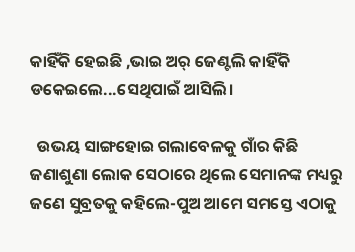କାହିଁକି ହେଇଛି ,ଭାଇ ଅର୍ ଜେଣ୍ଟଲି କାହିଁକି ଡକେଇଲେ...ସେଥିପାଇଁ ଆସିଲି।

  ଉଭୟ ସାଙ୍ଗହୋଇ ଗଲାବେଳକୁ ଗାଁର କିଛି ଜଣାଶୁଣା ଲୋକ ସେଠାରେ ଥିଲେ ସେମାନଙ୍କ ମଧ୍ୟରୁ ଜଣେ ସୁବ୍ରତକୁ କହିଲେ-ପୁଅ ଆମେ ସମସ୍ତେ ଏଠାକୁ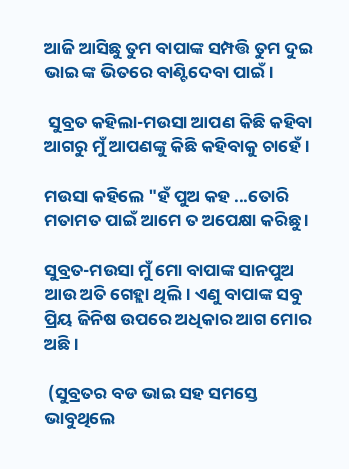ଆଜି ଆସିଛୁ ତୁମ ବାପାଙ୍କ ସମ୍ପତ୍ତି ତୁମ ଦୁଇ ଭାଇ ଙ୍କ ଭିତରେ ବାଣ୍ଟିଦେବା ପାଇଁ।

 ସୁବ୍ରତ କହିଲା-ମଉସା ଆପଣ କିଛି କହିବା ଆଗରୁ ମୁଁ ଆପଣଙ୍କୁ କିଛି କହିବାକୁ ଚାହେଁ ।

ମଉସା କହିଲେ "ହଁ ପୁଅ କହ ...ତୋରି ମତାମତ ପାଇଁ ଆମେ ତ ଅପେକ୍ଷା କରିଛୁ ।

ସୁବ୍ରତ-ମଉସା ମୁଁ ମୋ ବାପାଙ୍କ ସାନପୁଅ ଆଉ ଅତି ଗେହ୍ଲା ଥିଲି। ଏଣୁ ବାପାଙ୍କ ସବୁ ପ୍ରିୟ ଜିନିଷ ଉପରେ ଅଧିକାର ଆଗ ମୋର ଅଛି।

 (ସୁବ୍ରତର ବଡ ଭାଇ ସହ ସମସ୍ତେ ଭାବୁଥିଲେ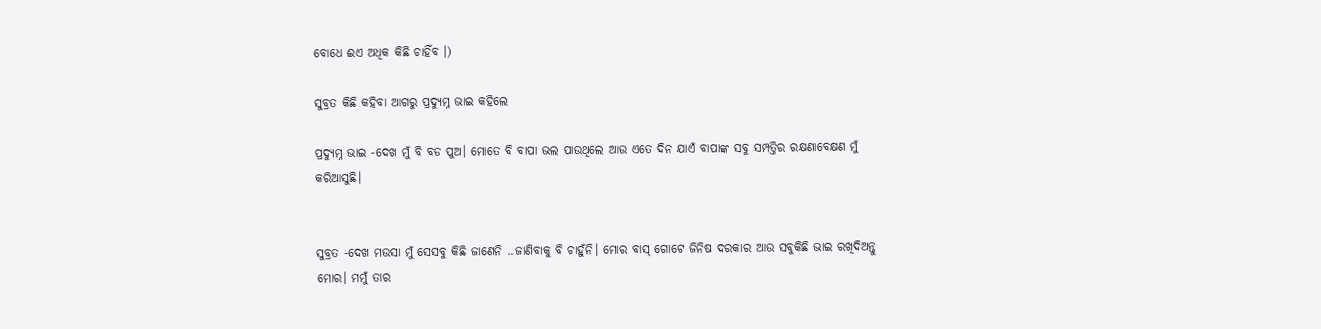ବୋଧେ ଈଏ ଅଧିକ କିଛି ଚାହିଁବ ।)

ସୁବ୍ରତ କିଛି କହିବା ଆଗରୁ ପ୍ରଦ୍ଯୁମ୍ନ ଭାଇ କହିଲେ

ପ୍ରଦ୍ଯୁମ୍ନ ଭାଇ -ଦେଖ ମୁଁ ବି ବଡ ପୁଅ। ମୋତେ ବି ବାପା ଭଲ ପାଉଥିଲେ ଆଉ ଏତେ ଦିନ ଯାଏଁ ବାପାଙ୍କ ସବୁ ସମ୍ପତ୍ତିର ରକ୍ଷଣାବେକ୍ଷଣ ମୁଁ କରିଆସୁଛି।


ସୁବ୍ରତ -ଦେଖ ମଉସା ମୁଁ ସେସବୁ କିଛି ଜାଣେନି ..ଜାଣିବାକୁ ବି ଚାହୁଁନି। ମୋର ବାସ୍ ଗୋଟେ ଜିନିଷ ଦରକାର ଆଉ ସବୁକିଛି ଭାଇ ରଖିଦିଅନ୍ତୁ ମୋର। ମମୁଁ ତାର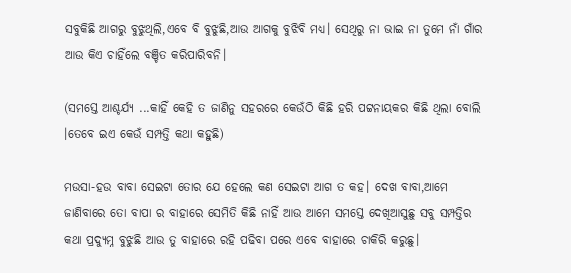ସବୁକିଛି ଆଗରୁ ବୁଝୁଥିଲି,ଏବେ ବି ବୁଝୁଛି,ଆଉ ଆଗକୁ ବୁଝିବି ମଧ୍ୟ। ସେଥିରୁ ନା ଭାଇ ନା ତୁମେ ନାଁ ଗାଁର ଆଉ କିଏ ଚାହିଁଲେ ବଞ୍ଚିତ କରିପାରିବନି।

(ସମସ୍ତେ ଆଶ୍ଚର୍ଯ୍ୟ ...କାହିଁ କେହି ତ ଜାଣିନୁ ସହରରେ କେଉଁଠି କିଛି ହରି ପଟ୍ଟନାୟକର କିଛି ଥିଲା ବୋଲି ।ତେବେ ଇଏ କେଉଁ ସମ୍ପତ୍ତି କଥା କହୁଛି)

ମଉସା-ହଉ ବାବା ସେଇଟା ତୋର ଯେ ହେଲେ କଣ ସେଇଟା ଆଗ ତ କହ। ଦେଖ ବାବା,ଆମେ ଜାଣିବାରେ ତୋ ବାପା ର ବାହାରେ ସେମିତି କିଛି ନାହିଁ ଆଉ ଆମେ ସମସ୍ତେ ଦେଖିଆସୁଛୁ ସବୁ ସମ୍ପତ୍ତିର କଥା ପ୍ରଦ୍ଯୁମ୍ନ ବୁଝୁଛି ଆଉ ତୁ ବାହାରେ ରହି ପଢିବା ପରେ ଏବେ ବାହାରେ ଚାକିରି କରୁଛୁ।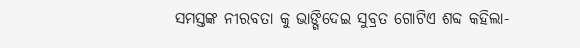ସମସ୍ତଙ୍କ ନୀରବତା କୁ ଭାଙ୍ଗିଦେଇ ସୁବ୍ରତ ଗୋଟିଏ ଶବ୍ଦ କହିଲା-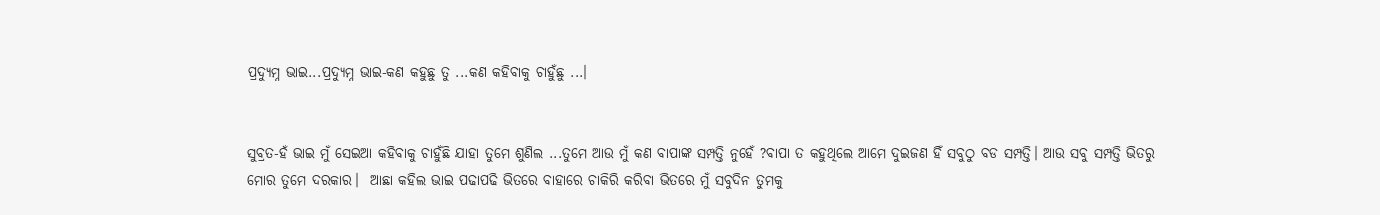ପ୍ରଦ୍ଯୁମ୍ନ ଭାଇ...ପ୍ରଦ୍ଯୁମ୍ନ ଭାଇ-କଣ କହୁଛୁ ତୁ ...କଣ କହିବାକୁ ଚାହୁଁଛୁ ...।


ସୁବ୍ରତ-ହଁ ଭାଇ ମୁଁ ସେଇଆ କହିବାକୁ ଚାହୁଁଛି ଯାହା ତୁମେ ଶୁଣିଲ ...ତୁମେ ଆଉ ମୁଁ କଣ ବାପାଙ୍କ ସମ୍ପତ୍ତି ନୁହେଁ ?ବାପା ତ କହୁଥିଲେ ଆମେ ଦୁଇଜଣ ହିଁ ସବୁଠୁ ବଡ ସମ୍ପତ୍ତି। ଆଉ ସବୁ ସମ୍ପତ୍ତି ଭିତରୁ ମୋର ତୁମେ ଦରକାର।  ଆଛା କହିଲ ଭାଇ ପଢାପଢି ଭିତରେ ବାହାରେ ଚାକିରି କରିବା ଭିତରେ ମୁଁ ସବୁଦିନ ତୁମକୁ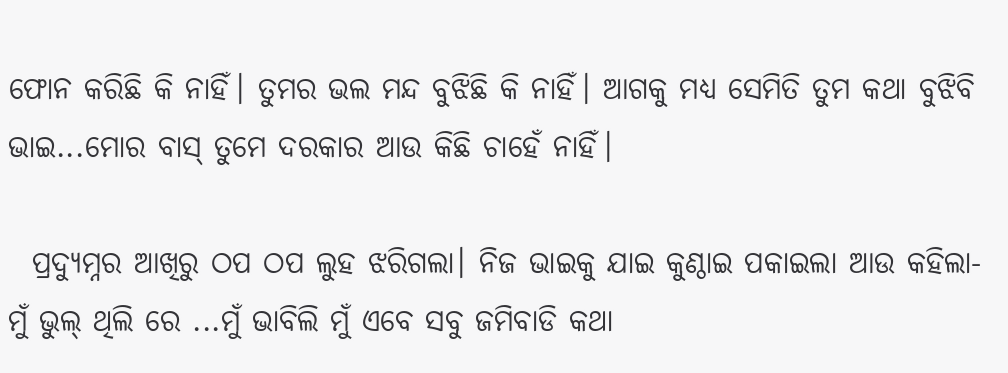ଫୋନ କରିଛି କି ନାହିଁ। ତୁମର ଭଲ ମନ୍ଦ ବୁଝିଛି କି ନାହିଁ। ଆଗକୁ ମଧ୍ୟ ସେମିତି ତୁମ କଥା ବୁଝିବି ଭାଇ...ମୋର ବାସ୍ ତୁମେ ଦରକାର ଆଉ କିଛି ଚାହେଁ ନାହିଁ।

  ପ୍ରଦ୍ଯୁମ୍ନର ଆଖିରୁ ଠପ ଠପ ଲୁହ ଝରିଗଲା। ନିଜ ଭାଇକୁ ଯାଇ କୁଣ୍ଠାଇ ପକାଇଲା ଆଉ କହିଲା-ମୁଁ ଭୁଲ୍ ଥିଲି ରେ ...ମୁଁ ଭାବିଲି ମୁଁ ଏବେ ସବୁ ଜମିବାଡି କଥା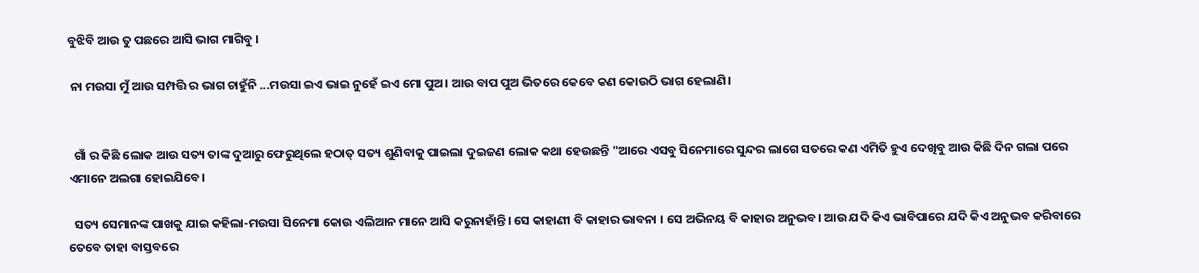ବୁଝିବି ଆଉ ତୁ ପଛରେ ଆସି ଭାଗ ମାଗିବୁ ।

 ନା ମଉସା ମୁଁ ଆଉ ସମ୍ପତ୍ତି ର ଭାଗ ଚାହୁଁନି ...ମଉସା ଇଏ ଭାଇ ନୁହେଁ ଇଏ ମୋ ପୁଅ। ଆଉ ବାପ ପୁଅ ଭିତରେ କେବେ କଣ କୋଉଠି ଭାଗ ହେଲାଣି।


  ଗାଁ ର କିଛି ଲୋକ ଆଉ ସତ୍ୟ ତାଙ୍କ ଦୁଆରୁ ଫେରୁଥିଲେ ହଠାତ୍ ସତ୍ୟ ଶୁଣିବାକୁ ପାଇଲା ଦୁଇଜଣ ଲୋକ କଥା ହେଉଛନ୍ତି "ଆରେ ଏସବୁ ସିନେମାରେ ସୁନ୍ଦର ଲାଗେ ସତରେ କଣ ଏମିତି ହୁଏ ଦେଖିବୁ ଆଉ କିଛି ଦିନ ଗଲା ପରେ ଏମାନେ ଅଲଗା ହୋଇଯିବେ।

  ସତ୍ୟ ସେମାନଙ୍କ ପାଖକୁ ଯାଇ କହିଲା-ମଉସା ସିନେମା କୋଉ ଏଲିଆନ ମାନେ ଆସି କରୁନାହାଁନ୍ତି। ସେ କାହାଣୀ ବି କାହାର ଭାବନା । ସେ ଅଭିନୟ ବି କାହାର ଅନୁଭବ। ଆଉ ଯଦି କିଏ ଭାବିପାରେ ଯଦି କିଏ ଅନୁଭବ କରିବାରେ ତେବେ ତାହା ବାସ୍ତବରେ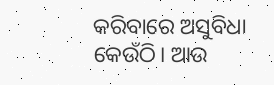କରିବାରେ ଅସୁବିଧା କେଉଁଠି। ଆଉ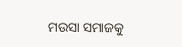ମଉସା ସମାଜକୁ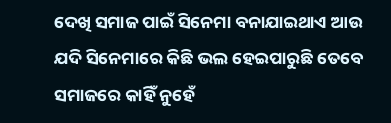ଦେଖି ସମାଜ ପାଇଁ ସିନେମା ବନାଯାଇଥାଏ ଆଉ ଯଦି ସିନେମାରେ କିଛି ଭଲ ହେଇପାରୁଛି ତେବେ ସମାଜରେ କାହିଁ ନୁହେଁ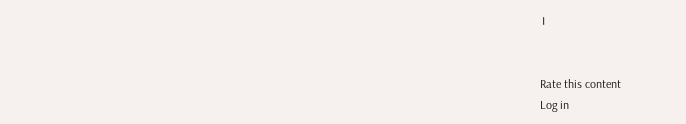।


Rate this content
Log in